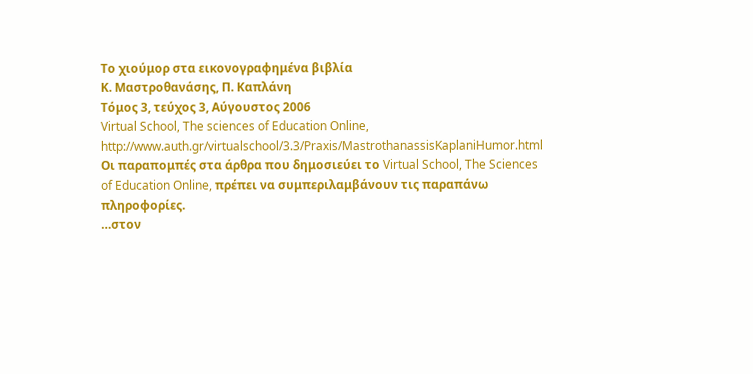Το χιούμορ στα εικονογραφημένα βιβλία
Κ. Μαστροθανάσης, Π. Καπλάνη
Τόμος 3, τεύχος 3, Αύγουστος 2006
Virtual School, The sciences of Education Online,
http://www.auth.gr/virtualschool/3.3/Praxis/MastrothanassisKaplaniHumor.html
Οι παραπομπές στα άρθρα που δημοσιεύει το Virtual School, The Sciences of Education Online, πρέπει να συμπεριλαμβάνουν τις παραπάνω πληροφορίες.
…στον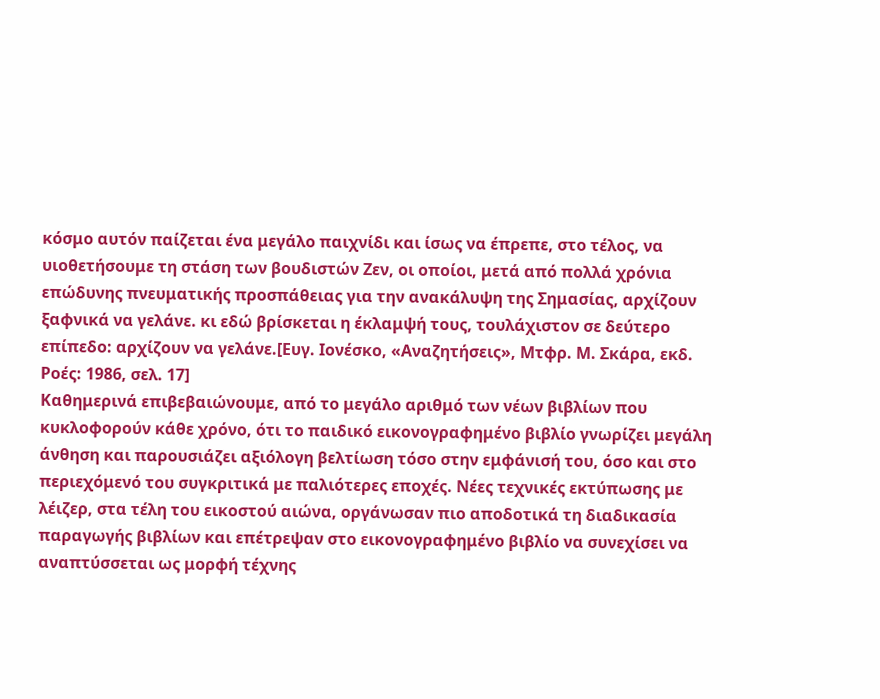κόσμο αυτόν παίζεται ένα μεγάλο παιχνίδι και ίσως να έπρεπε, στο τέλος, να υιοθετήσουμε τη στάση των βουδιστών Ζεν, οι οποίοι, μετά από πολλά χρόνια επώδυνης πνευματικής προσπάθειας για την ανακάλυψη της Σημασίας, αρχίζουν ξαφνικά να γελάνε. κι εδώ βρίσκεται η έκλαμψή τους, τουλάχιστον σε δεύτερο επίπεδο: αρχίζουν να γελάνε.[Ευγ. Ιονέσκο, «Αναζητήσεις», Μτφρ. Μ. Σκάρα, εκδ. Ροές: 1986, σελ. 17]
Καθημερινά επιβεβαιώνουμε, από το μεγάλο αριθμό των νέων βιβλίων που κυκλοφορούν κάθε χρόνο, ότι το παιδικό εικονογραφημένο βιβλίο γνωρίζει μεγάλη άνθηση και παρουσιάζει αξιόλογη βελτίωση τόσο στην εμφάνισή του, όσο και στο περιεχόμενό του συγκριτικά με παλιότερες εποχές. Νέες τεχνικές εκτύπωσης με λέιζερ, στα τέλη του εικοστού αιώνα, οργάνωσαν πιο αποδοτικά τη διαδικασία παραγωγής βιβλίων και επέτρεψαν στο εικονογραφημένο βιβλίο να συνεχίσει να αναπτύσσεται ως μορφή τέχνης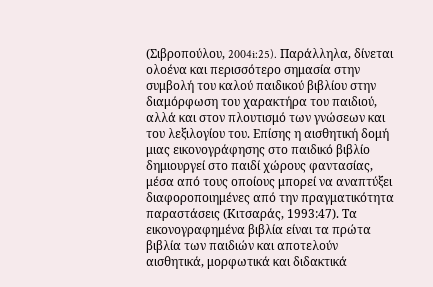(Σιβροπούλου, 2004i:25). Παράλληλα, δίνεται ολοένα και περισσότερο σημασία στην συμβολή του καλού παιδικού βιβλίου στην διαμόρφωση του χαρακτήρα του παιδιού, αλλά και στον πλουτισμό των γνώσεων και του λεξιλογίου του. Επίσης η αισθητική δομή μιας εικονογράφησης στο παιδικό βιβλίο δημιουργεί στο παιδί χώρους φαντασίας, μέσα από τους οποίους μπορεί να αναπτύξει διαφοροποιημένες από την πραγματικότητα παραστάσεις (Κιτσαράς, 1993:47). Τα εικονογραφημένα βιβλία είναι τα πρώτα βιβλία των παιδιών και αποτελούν αισθητικά, μορφωτικά και διδακτικά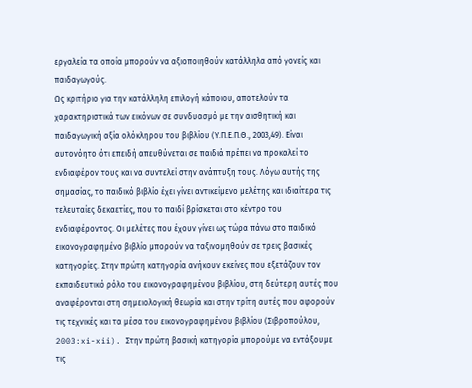εργαλεία τα οποία μπορούν να αξιοποιηθούν κατάλληλα από γονείς και παιδαγωγούς.
Ως κριτήριο για την κατάλληλη επιλογή κάποιου, αποτελούν τα χαρακτηριστικά των εικόνων σε συνδυασμό με την αισθητική και παιδαγωγική αξία ολόκληρου του βιβλίου (Υ.Π.Ε.Π.Θ., 2003,49). Είναι αυτονόητο ότι επειδή απευθύνεται σε παιδιά πρέπει να προκαλεί το ενδιαφέρον τους και να συντελεί στην ανάπτυξη τους. Λόγω αυτής της σημασίας, το παιδικό βιβλίο έχει γίνει αντικείμενο μελέτης και ιδιαίτερα τις τελευταίες δεκαετίες, που το παιδί βρίσκεται στο κέντρο του ενδιαφέροντος. Οι μελέτες που έχουν γίνει ως τώρα πάνω στο παιδικό εικονογραφημένο βιβλίο μπορούν να ταξινομηθούν σε τρεις βασικές κατηγορίες. Στην πρώτη κατηγορία ανήκουν εκείνες που εξετάζουν τον εκπαιδευτικό ρόλο του εικονογραφημένου βιβλίου, στη δεύτερη αυτές που αναφέρονται στη σημειολογική θεωρία και στην τρίτη αυτές που αφορούν τις τεχνικές και τα μέσα του εικονογραφημένου βιβλίου (Σιβροπούλου, 2003:xi-xii). Στην πρώτη βασική κατηγορία μπορούμε να εντάξουμε τις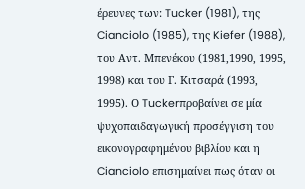έρευνες των: Tucker (1981), της Cianciolo (1985), της Kiefer (1988), του Αντ. Μπενέκου (1981,1990, 1995, 1998) και του Γ. Κιτσαρά (1993, 1995). Ο Tuckerπροβαίνει σε μία ψυχοπαιδαγωγική προσέγγιση του εικονογραφημένου βιβλίου και η Cianciolo επισημαίνει πως όταν οι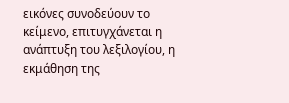εικόνες συνοδεύουν το κείμενο, επιτυγχάνεται η ανάπτυξη του λεξιλογίου, η εκμάθηση της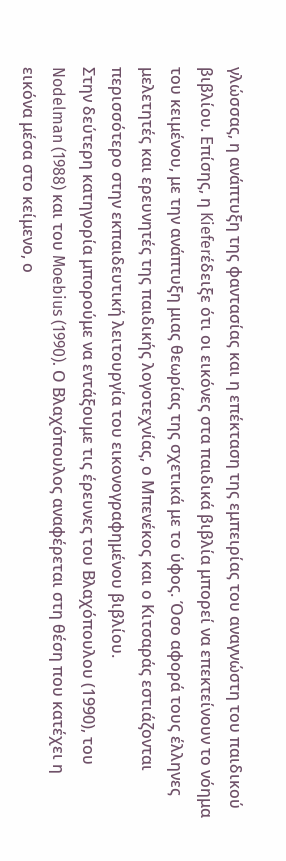γλώσσας, η ανάπτυξη της φαντασίας και η επέκταση της εμπειρίας του αναγνώστη του παιδικού βιβλίου. Επίσης, η Kieferέδειξε ότι οι εικόνες στα παιδικά βιβλία μπορεί να επεκτείνουν το νόημα του κειμένου, με την ανάπτυξη μιας θεωρίας της σχετικά με το ύφος. Όσο αφορά τους έλληνες μελετητές και ερευνητές της παιδικής λογοτεχνίας, ο Μπενέκος και ο Κιτσαράς εστιάζονται περισσότερο στην εκπαιδευτική λειτουργία του εικονογραφημένου βιβλίου.
Στην δεύτερη κατηγορία μπορούμε να εντάξουμε τις έρευνες του Βλαχόπουλου (1990), του Nodelman (1988) και του Moebius (1990). Ο Βλαχόπουλος αναφέρεται στη θέση που κατέχει η εικόνα μέσα στο κείμενο, ο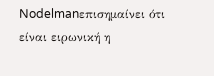Nodelmanεπισημαίνει ότι είναι ειρωνική η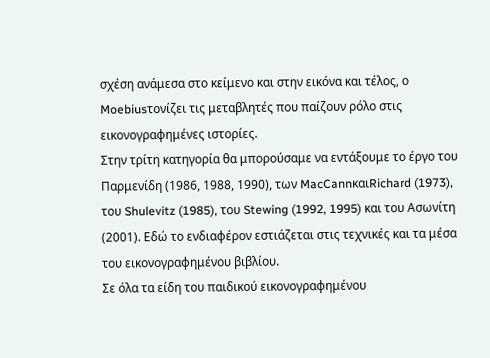σχέση ανάμεσα στο κείμενο και στην εικόνα και τέλος, ο Moebiusτονίζει τις μεταβλητές που παίζουν ρόλο στις εικονογραφημένες ιστορίες.
Στην τρίτη κατηγορία θα μπορούσαμε να εντάξουμε το έργο του Παρμενίδη (1986, 1988, 1990), των MacCannκαιRichard (1973), του Shulevitz (1985), του Stewing (1992, 1995) και του Ασωνίτη (2001). Εδώ το ενδιαφέρον εστιάζεται στις τεχνικές και τα μέσα του εικονογραφημένου βιβλίου.
Σε όλα τα είδη του παιδικού εικονογραφημένου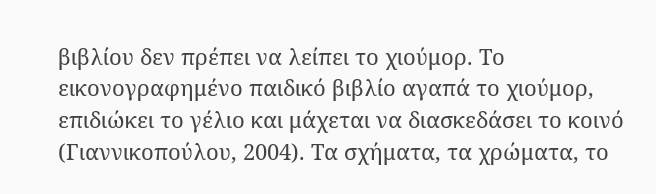βιβλίου δεν πρέπει να λείπει το χιούμορ. Το εικονογραφημένο παιδικό βιβλίο αγαπά το χιούμορ, επιδιώκει το γέλιο και μάχεται να διασκεδάσει το κοινό (Γιαννικοπούλου, 2004). Τα σχήματα, τα χρώματα, το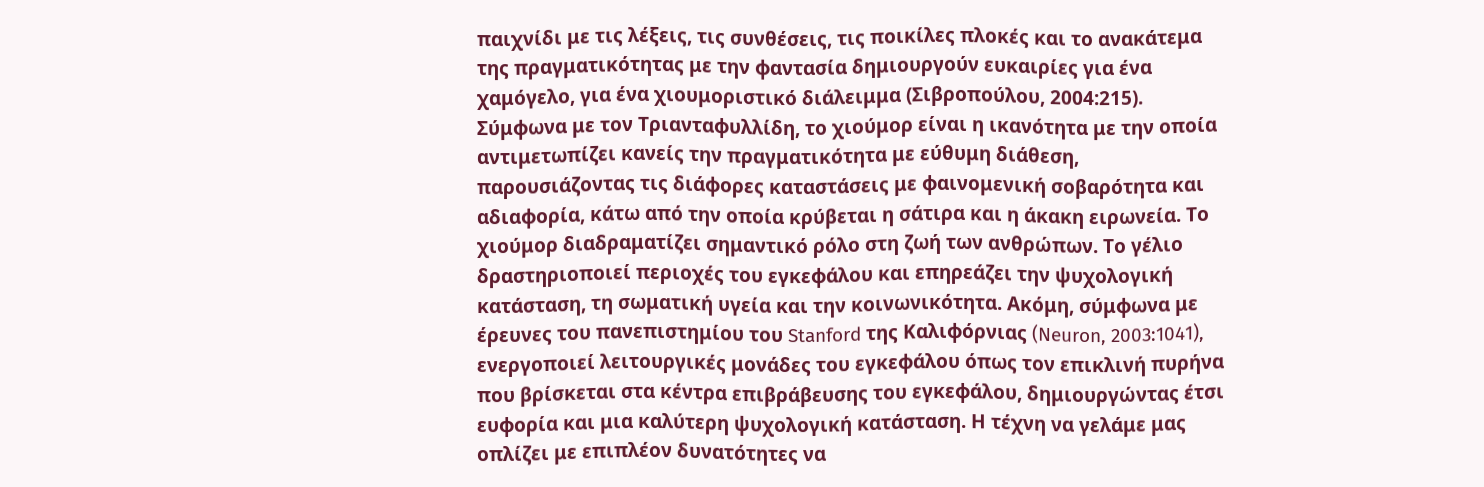παιχνίδι με τις λέξεις, τις συνθέσεις, τις ποικίλες πλοκές και το ανακάτεμα της πραγματικότητας με την φαντασία δημιουργούν ευκαιρίες για ένα χαμόγελο, για ένα χιουμοριστικό διάλειμμα (Σιβροπούλου, 2004:215).
Σύμφωνα με τον Τριανταφυλλίδη, το χιούμορ είναι η ικανότητα με την οποία αντιμετωπίζει κανείς την πραγματικότητα με εύθυμη διάθεση, παρουσιάζοντας τις διάφορες καταστάσεις με φαινομενική σοβαρότητα και αδιαφορία, κάτω από την οποία κρύβεται η σάτιρα και η άκακη ειρωνεία. Το χιούμορ διαδραματίζει σημαντικό ρόλο στη ζωή των ανθρώπων. Το γέλιο δραστηριοποιεί περιοχές του εγκεφάλου και επηρεάζει την ψυχολογική κατάσταση, τη σωματική υγεία και την κοινωνικότητα. Ακόμη, σύμφωνα με έρευνες του πανεπιστημίου του Stanford της Καλιφόρνιας (Neuron, 2003:1041), ενεργοποιεί λειτουργικές μονάδες του εγκεφάλου όπως τον επικλινή πυρήνα που βρίσκεται στα κέντρα επιβράβευσης του εγκεφάλου, δημιουργώντας έτσι ευφορία και μια καλύτερη ψυχολογική κατάσταση. Η τέχνη να γελάμε μας οπλίζει με επιπλέον δυνατότητες να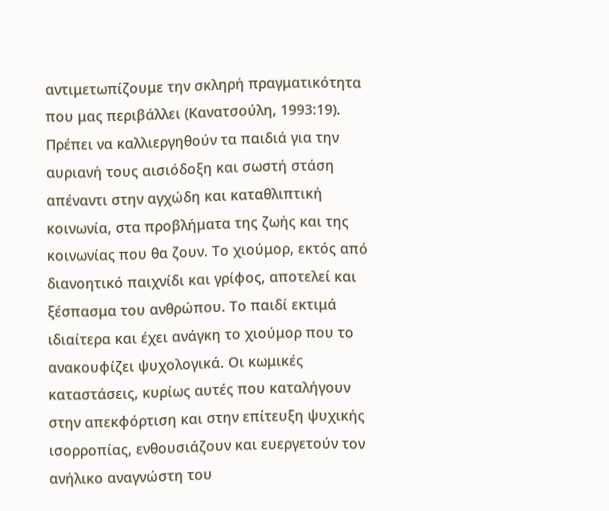αντιμετωπίζουμε την σκληρή πραγματικότητα που μας περιβάλλει (Κανατσούλη, 1993:19). Πρέπει να καλλιεργηθούν τα παιδιά για την αυριανή τους αισιόδοξη και σωστή στάση απέναντι στην αγχώδη και καταθλιπτική κοινωνία, στα προβλήματα της ζωής και της κοινωνίας που θα ζουν. Το χιούμορ, εκτός από διανοητικό παιχνίδι και γρίφος, αποτελεί και ξέσπασμα του ανθρώπου. Το παιδί εκτιμά ιδιαίτερα και έχει ανάγκη το χιούμορ που το ανακουφίζει ψυχολογικά. Οι κωμικές καταστάσεις, κυρίως αυτές που καταλήγουν στην απεκφόρτιση και στην επίτευξη ψυχικής ισορροπίας, ενθουσιάζουν και ευεργετούν τον ανήλικο αναγνώστη του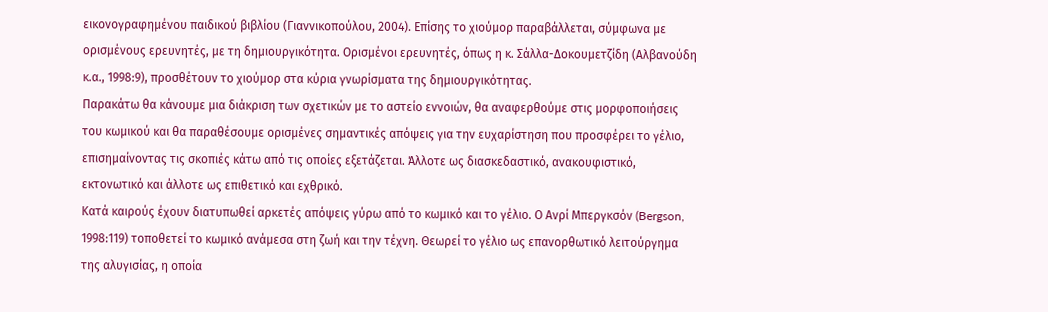εικονογραφημένου παιδικού βιβλίου (Γιαννικοπούλου, 2004). Επίσης το χιούμορ παραβάλλεται, σύμφωνα με ορισμένους ερευνητές, με τη δημιουργικότητα. Ορισμένοι ερευνητές, όπως η κ. Σάλλα-Δοκουμετζίδη (Αλβανούδη κ.α., 1998:9), προσθέτουν το χιούμορ στα κύρια γνωρίσματα της δημιουργικότητας.
Παρακάτω θα κάνουμε μια διάκριση των σχετικών με το αστείο εννοιών, θα αναφερθούμε στις μορφοποιήσεις του κωμικού και θα παραθέσουμε ορισμένες σημαντικές απόψεις για την ευχαρίστηση που προσφέρει το γέλιο, επισημαίνοντας τις σκοπιές κάτω από τις οποίες εξετάζεται. Άλλοτε ως διασκεδαστικό, ανακουφιστικό, εκτονωτικό και άλλοτε ως επιθετικό και εχθρικό.
Κατά καιρούς έχουν διατυπωθεί αρκετές απόψεις γύρω από το κωμικό και το γέλιο. Ο Ανρί Μπεργκσόν (Bergson, 1998:119) τοποθετεί το κωμικό ανάμεσα στη ζωή και την τέχνη. Θεωρεί το γέλιο ως επανορθωτικό λειτούργημα της αλυγισίας, η οποία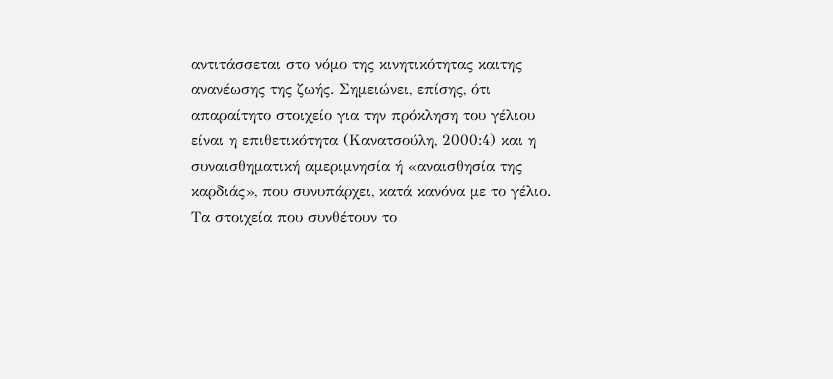αντιτάσσεται στο νόμο της κινητικότητας καιτης ανανέωσης της ζωής. Σημειώνει, επίσης, ότι απαραίτητο στοιχείο για την πρόκληση του γέλιου είναι η επιθετικότητα (Κανατσούλη, 2000:4) και η συναισθηματική αμεριμνησία ή «αναισθησία της καρδιάς», που συνυπάρχει, κατά κανόνα με το γέλιο. Τα στοιχεία που συνθέτουν το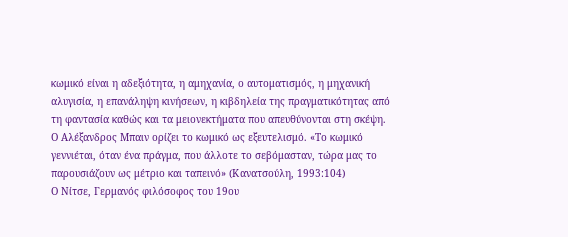κωμικό είναι η αδεξιότητα, η αμηχανία, ο αυτοματισμός, η μηχανική αλυγισία, η επανάληψη κινήσεων, η κιβδηλεία της πραγματικότητας από τη φαντασία καθώς και τα μειονεκτήματα που απευθύνονται στη σκέψη.
Ο Αλέξανδρος Μπαιν ορίζει το κωμικό ως εξευτελισμό. «Το κωμικό γεννιέται, όταν ένα πράγμα, που άλλοτε το σεβόμασταν, τώρα μας το παρουσιάζουν ως μέτριο και ταπεινό» (Κανατσούλη, 1993:104)
Ο Νίτσε, Γερμανός φιλόσοφος του 19ου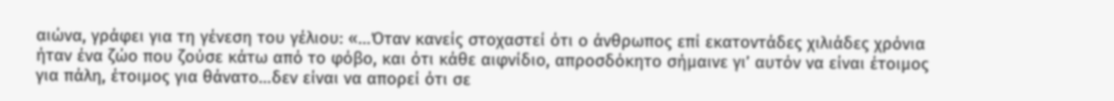αιώνα, γράφει για τη γένεση του γέλιου: «…Όταν κανείς στοχαστεί ότι ο άνθρωπος επί εκατοντάδες χιλιάδες χρόνια ήταν ένα ζώο που ζούσε κάτω από το φόβο, και ότι κάθε αιφνίδιο, απροσδόκητο σήμαινε γι’ αυτόν να είναι έτοιμος για πάλη, έτοιμος για θάνατο…δεν είναι να απορεί ότι σε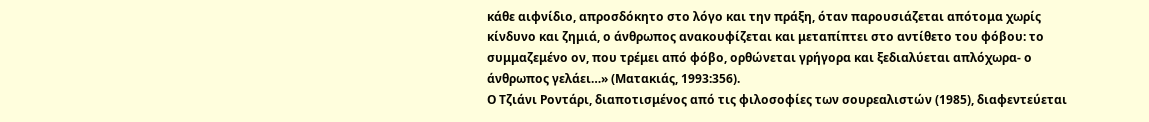κάθε αιφνίδιο, απροσδόκητο στο λόγο και την πράξη, όταν παρουσιάζεται απότομα χωρίς κίνδυνο και ζημιά, ο άνθρωπος ανακουφίζεται και μεταπίπτει στο αντίθετο του φόβου: το συμμαζεμένο ον, που τρέμει από φόβο, ορθώνεται γρήγορα και ξεδιαλύεται απλόχωρα- ο άνθρωπος γελάει…» (Ματακιάς, 1993:356).
Ο Τζιάνι Ροντάρι, διαποτισμένος από τις φιλοσοφίες των σουρεαλιστών (1985), διαφεντεύεται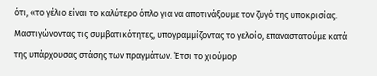ότι, «το γέλιο είναι το καλύτερο όπλο για να αποτινάξουμε τον ζυγό της υποκρισίας. Μαστιγώνοντας τις συμβατικότητες, υπογραμμίζοντας το γελοίο, επαναστατούμε κατά της υπάρχουσας στάσης των πραγμάτων. Έτσι το χιούμορ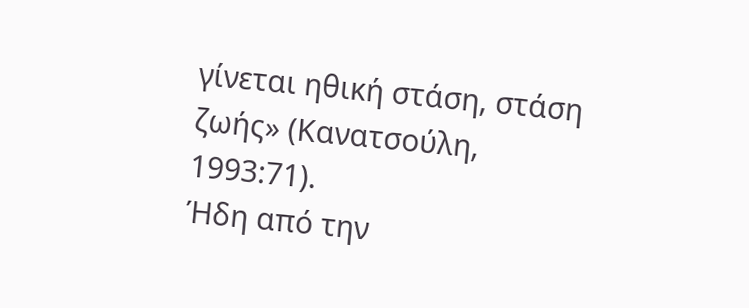γίνεται ηθική στάση, στάση ζωής» (Κανατσούλη, 1993:71).
Ήδη από την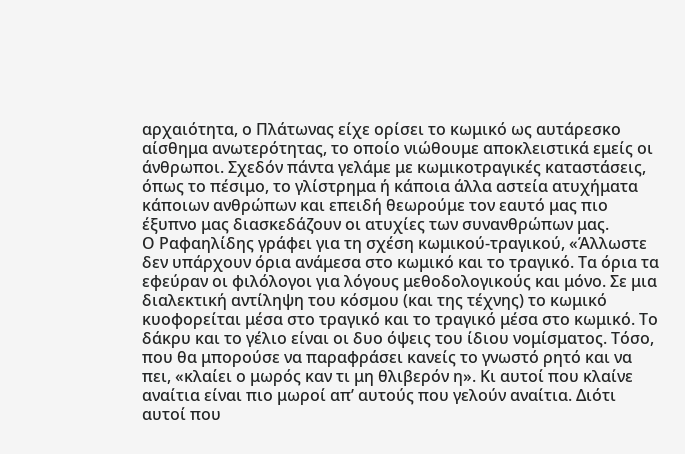αρχαιότητα, ο Πλάτωνας είχε ορίσει το κωμικό ως αυτάρεσκο αίσθημα ανωτερότητας, το οποίο νιώθουμε αποκλειστικά εμείς οι άνθρωποι. Σχεδόν πάντα γελάμε με κωμικοτραγικές καταστάσεις, όπως το πέσιμο, το γλίστρημα ή κάποια άλλα αστεία ατυχήματα κάποιων ανθρώπων και επειδή θεωρούμε τον εαυτό μας πιο έξυπνο μας διασκεδάζουν οι ατυχίες των συνανθρώπων μας.
Ο Ραφαηλίδης γράφει για τη σχέση κωμικού-τραγικού, «Άλλωστε δεν υπάρχουν όρια ανάμεσα στο κωμικό και το τραγικό. Τα όρια τα εφεύραν οι φιλόλογοι για λόγους μεθοδολογικούς και μόνο. Σε μια διαλεκτική αντίληψη του κόσμου (και της τέχνης) το κωμικό κυοφορείται μέσα στο τραγικό και το τραγικό μέσα στο κωμικό. Το δάκρυ και το γέλιο είναι οι δυο όψεις του ίδιου νομίσματος. Τόσο, που θα μπορούσε να παραφράσει κανείς το γνωστό ρητό και να πει, «κλαίει ο μωρός καν τι μη θλιβερόν η». Κι αυτοί που κλαίνε αναίτια είναι πιο μωροί απ’ αυτούς που γελούν αναίτια. Διότι αυτοί που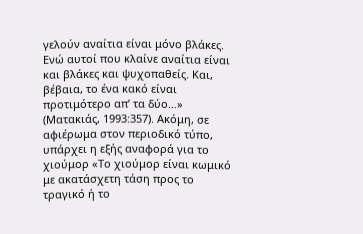γελούν αναίτια είναι μόνο βλάκες. Ενώ αυτοί που κλαίνε αναίτια είναι και βλάκες και ψυχοπαθείς. Και, βέβαια, το ένα κακό είναι προτιμότερο απ’ τα δύο…» (Ματακιάς, 1993:357). Ακόμη, σε αφιέρωμα στον περιοδικό τύπο, υπάρχει η εξής αναφορά για το χιούμορ «Το χιούμορ είναι κωμικό με ακατάσχετη τάση προς το τραγικό ή το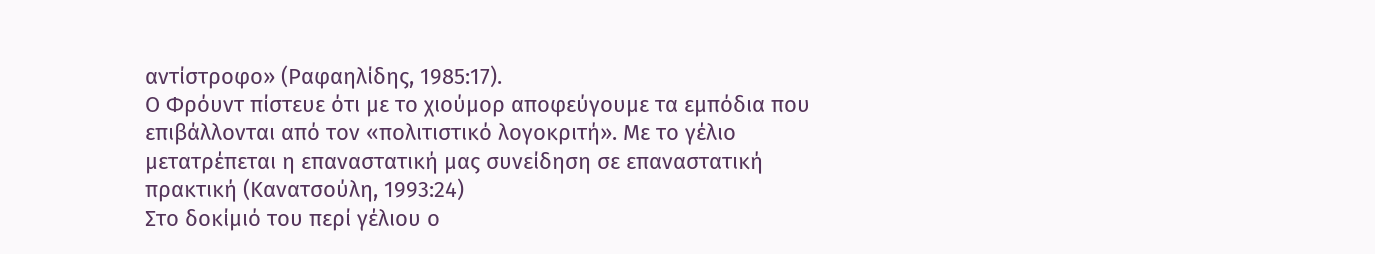αντίστροφο» (Ραφαηλίδης, 1985:17).
Ο Φρόυντ πίστευε ότι με το χιούμορ αποφεύγουμε τα εμπόδια που επιβάλλονται από τον «πολιτιστικό λογοκριτή». Με το γέλιο μετατρέπεται η επαναστατική μας συνείδηση σε επαναστατική πρακτική (Κανατσούλη, 1993:24)
Στο δοκίμιό του περί γέλιου ο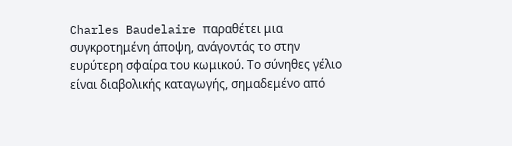Charles Baudelaire παραθέτει μια συγκροτημένη άποψη, ανάγοντάς το στην ευρύτερη σφαίρα του κωμικού. Το σύνηθες γέλιο είναι διαβολικής καταγωγής, σημαδεμένο από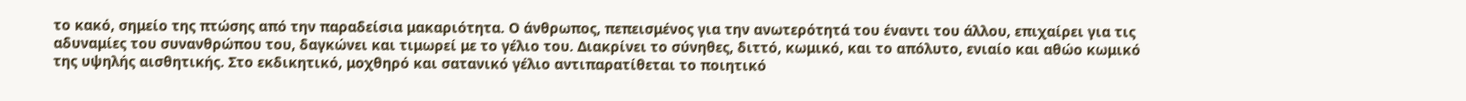το κακό, σημείο της πτώσης από την παραδείσια μακαριότητα. Ο άνθρωπος, πεπεισμένος για την ανωτερότητά του έναντι του άλλου, επιχαίρει για τις αδυναμίες του συνανθρώπου του, δαγκώνει και τιμωρεί με το γέλιο του. Διακρίνει το σύνηθες, διττό, κωμικό, και το απόλυτο, ενιαίο και αθώο κωμικό της υψηλής αισθητικής. Στο εκδικητικό, μοχθηρό και σατανικό γέλιο αντιπαρατίθεται το ποιητικό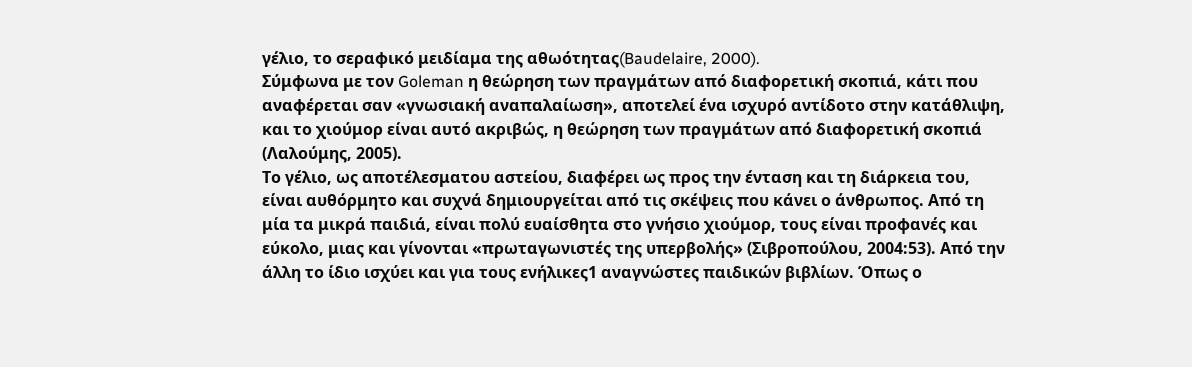γέλιο, το σεραφικό μειδίαμα της αθωότητας(Baudelaire, 2000).
Σύμφωνα με τον Goleman η θεώρηση των πραγμάτων από διαφορετική σκοπιά, κάτι που αναφέρεται σαν «γνωσιακή αναπαλαίωση», αποτελεί ένα ισχυρό αντίδοτο στην κατάθλιψη, και το χιούμορ είναι αυτό ακριβώς, η θεώρηση των πραγμάτων από διαφορετική σκοπιά (Λαλούμης, 2005).
Το γέλιο, ως αποτέλεσματου αστείου, διαφέρει ως προς την ένταση και τη διάρκεια του, είναι αυθόρμητο και συχνά δημιουργείται από τις σκέψεις που κάνει ο άνθρωπος. Από τη μία τα μικρά παιδιά, είναι πολύ ευαίσθητα στο γνήσιο χιούμορ, τους είναι προφανές και εύκολο, μιας και γίνονται «πρωταγωνιστές της υπερβολής» (Σιβροπούλου, 2004:53). Από την άλλη το ίδιο ισχύει και για τους ενήλικες1 αναγνώστες παιδικών βιβλίων. Όπως ο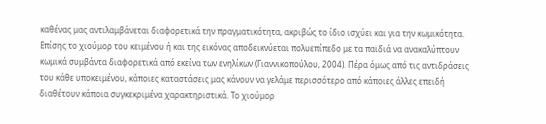καθένας μας αντιλαμβάνεται διαφορετικά την πραγματικότητα, ακριβώς το ίδιο ισχύει και για την κωμικότητα. Επίσης το χιούμορ του κειμένου ή και της εικόνας αποδεικνύεται πολυεπίπεδο με τα παιδιά να ανακαλύπτουν κωμικά συμβάντα διαφορετικά από εκείνα των ενηλίκων (Γιαννικοπούλου, 2004). Πέρα όμως από τις αντιδράσεις του κάθε υποκειμένου, κάποιες καταστάσεις μας κάνουν να γελάμε περισσότερο από κάποιες άλλες επειδή διαθέτουν κάποια συγκεκριμένα χαρακτηριστικά. Το χιούμορ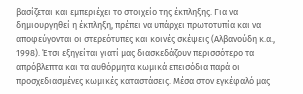βασίζεται και εμπεριέχει το στοιχείο της έκπληξης. Για να δημιουργηθεί η έκπληξη, πρέπει να υπάρχει πρωτοτυπία και να αποφεύγονται οι στερεότυπες και κοινές σκέψεις (Αλβανούδη κ.α., 1998). Έτσι εξηγείται γιατί μας διασκεδάζουν περισσότερο τα απρόβλεπτα και τα αυθόρμητα κωμικά επεισόδια παρά οι προσχεδιασμένες κωμικές καταστάσεις. Μέσα στον εγκέφαλό μας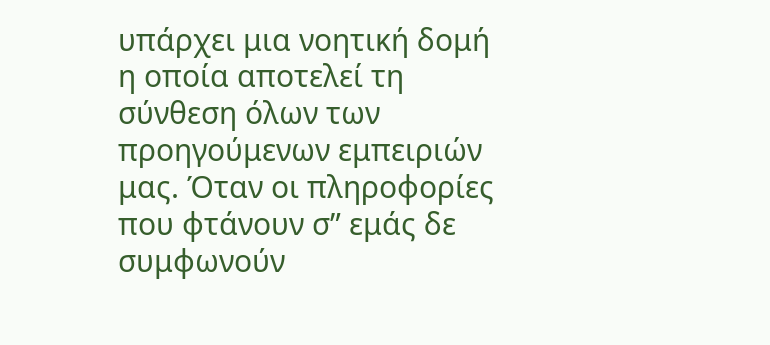υπάρχει μια νοητική δομή η οποία αποτελεί τη σύνθεση όλων των προηγούμενων εμπειριών μας. Όταν οι πληροφορίες που φτάνουν σ” εμάς δε συμφωνούν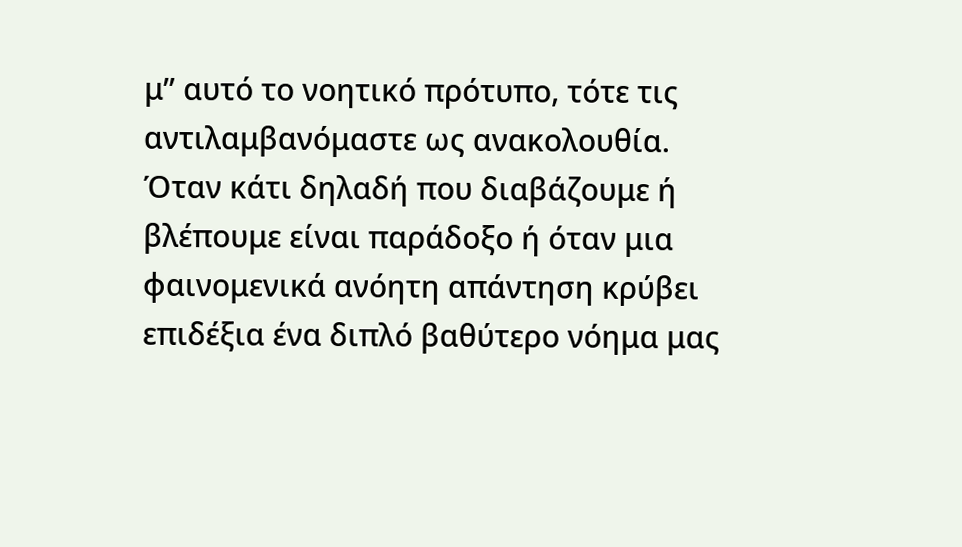μ” αυτό το νοητικό πρότυπο, τότε τις αντιλαμβανόμαστε ως ανακολουθία. Όταν κάτι δηλαδή που διαβάζουμε ή βλέπουμε είναι παράδοξο ή όταν μια φαινομενικά ανόητη απάντηση κρύβει επιδέξια ένα διπλό βαθύτερο νόημα μας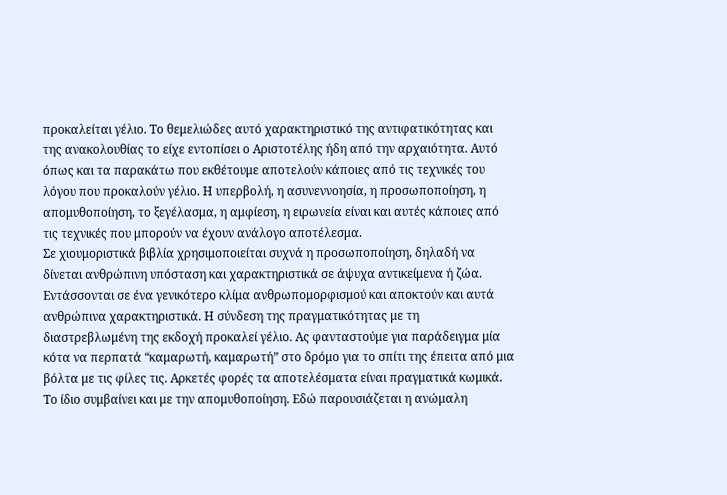προκαλείται γέλιο. Το θεμελιώδες αυτό χαρακτηριστικό της αντιφατικότητας και της ανακολουθίας το είχε εντοπίσει ο Aριστοτέλης ήδη από την αρχαιότητα. Αυτό όπως και τα παρακάτω που εκθέτουμε αποτελούν κάποιες από τις τεχνικές του λόγου που προκαλούν γέλιο. Η υπερβολή, η ασυνεννοησία, η προσωποποίηση, η απομυθοποίηση, το ξεγέλασμα, η αμφίεση, η ειρωνεία είναι και αυτές κάποιες από τις τεχνικές που μπορούν να έχουν ανάλογο αποτέλεσμα.
Σε χιουμοριστικά βιβλία χρησιμοποιείται συχνά η προσωποποίηση, δηλαδή να δίνεται ανθρώπινη υπόσταση και χαρακτηριστικά σε άψυχα αντικείμενα ή ζώα. Εντάσσονται σε ένα γενικότερο κλίμα ανθρωπομορφισμού και αποκτούν και αυτά ανθρώπινα χαρακτηριστικά. Η σύνδεση της πραγματικότητας με τη διαστρεβλωμένη της εκδοχή προκαλεί γέλιο. Ας φανταστούμε για παράδειγμα μία κότα να περπατά “καμαρωτή, καμαρωτή” στο δρόμο για το σπίτι της έπειτα από μια βόλτα με τις φίλες τις. Αρκετές φορές τα αποτελέσματα είναι πραγματικά κωμικά.
Το ίδιο συμβαίνει και με την απομυθοποίηση. Εδώ παρουσιάζεται η ανώμαλη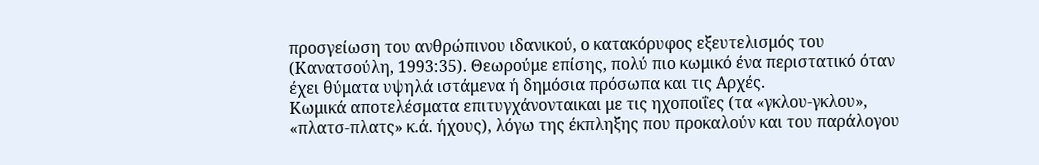προσγείωση του ανθρώπινου ιδανικού, ο κατακόρυφος εξευτελισμός του (Κανατσούλη, 1993:35). Θεωρούμε επίσης, πολύ πιο κωμικό ένα περιστατικό όταν έχει θύματα υψηλά ιστάμενα ή δημόσια πρόσωπα και τις Αρχές.
Κωμικά αποτελέσματα επιτυγχάνονταικαι με τις ηχοποιΐες (τα «γκλου-γκλου», «πλατσ-πλατς» κ.ά. ήχους), λόγω της έκπληξης που προκαλούν και του παράλογου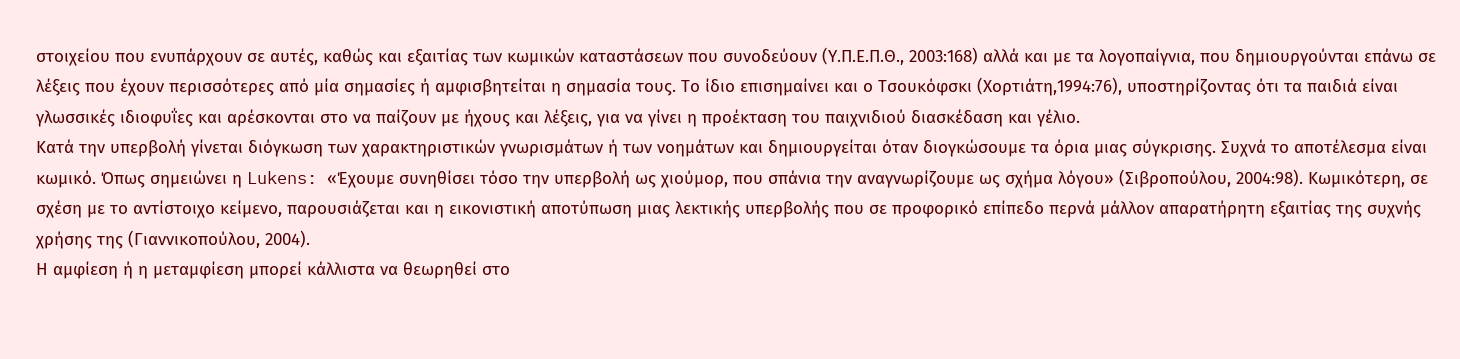στοιχείου που ενυπάρχουν σε αυτές, καθώς και εξαιτίας των κωμικών καταστάσεων που συνοδεύουν (Υ.Π.Ε.Π.Θ., 2003:168) αλλά και με τα λογοπαίγνια, που δημιουργούνται επάνω σε λέξεις που έχουν περισσότερες από μία σημασίες ή αμφισβητείται η σημασία τους. Το ίδιο επισημαίνει και ο Τσουκόφσκι (Χορτιάτη,1994:76), υποστηρίζοντας ότι τα παιδιά είναι γλωσσικές ιδιοφυΐες και αρέσκονται στο να παίζουν με ήχους και λέξεις, για να γίνει η προέκταση του παιχνιδιού διασκέδαση και γέλιο.
Κατά την υπερβολή γίνεται διόγκωση των χαρακτηριστικών γνωρισμάτων ή των νοημάτων και δημιουργείται όταν διογκώσουμε τα όρια μιας σύγκρισης. Συχνά το αποτέλεσμα είναι κωμικό. Όπως σημειώνει η Lukens: «Έχουμε συνηθίσει τόσο την υπερβολή ως χιούμορ, που σπάνια την αναγνωρίζουμε ως σχήμα λόγου» (Σιβροπούλου, 2004:98). Κωμικότερη, σε σχέση με το αντίστοιχο κείμενο, παρουσιάζεται και η εικονιστική αποτύπωση μιας λεκτικής υπερβολής που σε προφορικό επίπεδο περνά μάλλον απαρατήρητη εξαιτίας της συχνής χρήσης της (Γιαννικοπούλου, 2004).
Η αμφίεση ή η μεταμφίεση μπορεί κάλλιστα να θεωρηθεί στο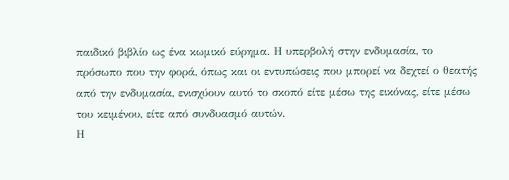παιδικό βιβλίο ως ένα κωμικό εύρημα. Η υπερβολή στην ενδυμασία, το πρόσωπο που την φορά, όπως και οι εντυπώσεις που μπορεί να δεχτεί ο θεατής από την ενδυμασία, ενισχύουν αυτό το σκοπό είτε μέσω της εικόνας, είτε μέσω του κειμένου, είτε από συνδυασμό αυτών.
Η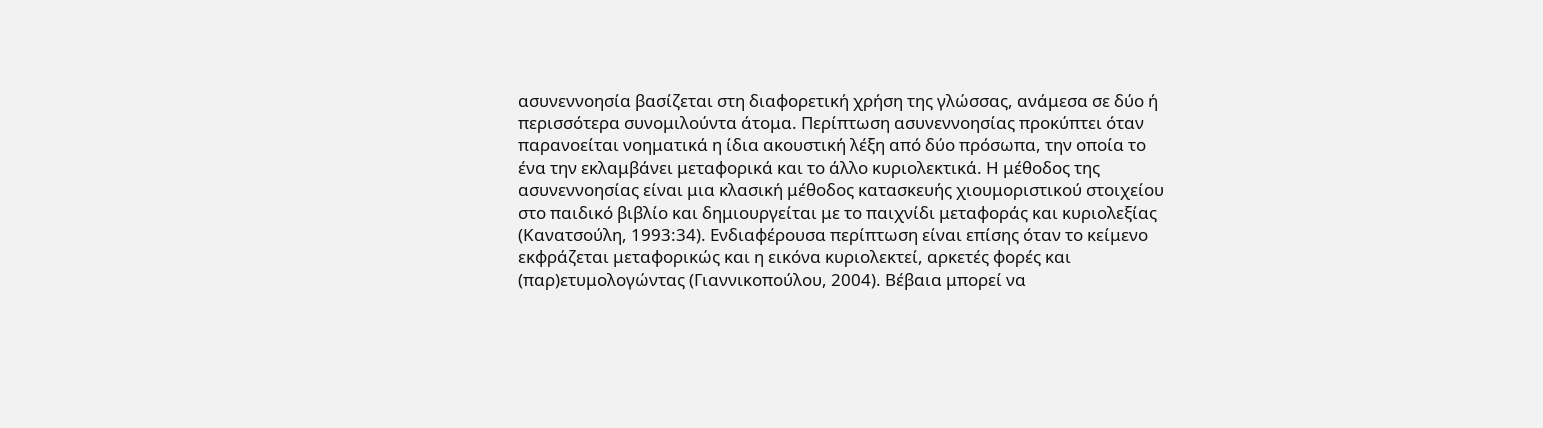ασυνεννοησία βασίζεται στη διαφορετική χρήση της γλώσσας, ανάμεσα σε δύο ή περισσότερα συνομιλούντα άτομα. Περίπτωση ασυνεννοησίας προκύπτει όταν παρανοείται νοηματικά η ίδια ακουστική λέξη από δύο πρόσωπα, την οποία το ένα την εκλαμβάνει μεταφορικά και το άλλο κυριολεκτικά. Η μέθοδος της ασυνεννοησίας είναι μια κλασική μέθοδος κατασκευής χιουμοριστικού στοιχείου στο παιδικό βιβλίο και δημιουργείται με το παιχνίδι μεταφοράς και κυριολεξίας (Κανατσούλη, 1993:34). Ενδιαφέρουσα περίπτωση είναι επίσης όταν το κείμενο εκφράζεται μεταφορικώς και η εικόνα κυριολεκτεί, αρκετές φορές και (παρ)ετυμολογώντας (Γιαννικοπούλου, 2004). Βέβαια μπορεί να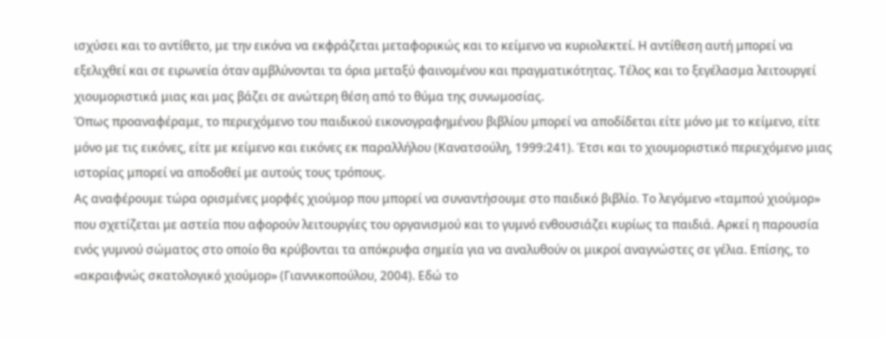ισχύσει και το αντίθετο, με την εικόνα να εκφράζεται μεταφορικώς και το κείμενο να κυριολεκτεί. Η αντίθεση αυτή μπορεί να εξελιχθεί και σε ειρωνεία όταν αμβλύνονται τα όρια μεταξύ φαινομένου και πραγματικότητας. Τέλος και το ξεγέλασμα λειτουργεί χιουμοριστικά μιας και μας βάζει σε ανώτερη θέση από το θύμα της συνωμοσίας.
Όπως προαναφέραμε, το περιεχόμενο του παιδικού εικονογραφημένου βιβλίου μπορεί να αποδίδεται είτε μόνο με το κείμενο, είτε μόνο με τις εικόνες, είτε με κείμενο και εικόνες εκ παραλλήλου (Κανατσούλη, 1999:241). Έτσι και το χιουμοριστικό περιεχόμενο μιας ιστορίας μπορεί να αποδοθεί με αυτούς τους τρόπους.
Ας αναφέρουμε τώρα ορισμένες μορφές χιούμορ που μπορεί να συναντήσουμε στο παιδικό βιβλίο. Το λεγόμενο «ταμπού χιούμορ» που σχετίζεται με αστεία που αφορούν λειτουργίες του οργανισμού και το γυμνό ενθουσιάζει κυρίως τα παιδιά. Αρκεί η παρουσία ενός γυμνού σώματος στο οποίο θα κρύβονται τα απόκρυφα σημεία για να αναλυθούν οι μικροί αναγνώστες σε γέλια. Επίσης, το «ακραιφνώς σκατολογικό χιούμορ» (Γιαννικοπούλου, 2004). Εδώ το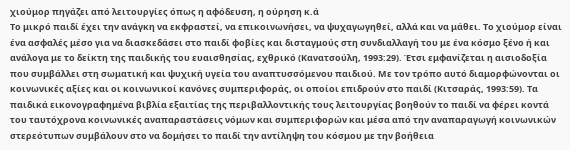χιούμορ πηγάζει από λειτουργίες όπως η αφόδευση, η ούρηση κ.ά
Το μικρό παιδί έχει την ανάγκη να εκφραστεί, να επικοινωνήσει, να ψυχαγωγηθεί, αλλά και να μάθει. Το χιούμορ είναι ένα ασφαλές μέσο για να διασκεδάσει στο παιδί φοβίες και δισταγμούς στη συνδιαλλαγή του με ένα κόσμο ξένο ή και ανάλογα με το δείκτη της παιδικής του ευαισθησίας, εχθρικό (Κανατσούλη, 1993:29). Έτσι εμφανίζεται η αισιοδοξία που συμβάλλει στη σωματική και ψυχική υγεία του αναπτυσσόμενου παιδιού. Με τον τρόπο αυτό διαμορφώνονται οι κοινωνικές αξίες και οι κοινωνικοί κανόνες συμπεριφοράς, οι οποίοι επιδρούν στο παιδί (Κιτσαράς, 1993:59). Τα παιδικά εικονογραφημένα βιβλία εξαιτίας της περιβαλλοντικής τους λειτουργίας βοηθούν το παιδί να φέρει κοντά του ταυτόχρονα κοινωνικές αναπαραστάσεις νόμων και συμπεριφορών και μέσα από την αναπαραγωγή κοινωνικών στερεότυπων συμβάλουν στο να δομήσει το παιδί την αντίληψη του κόσμου με την βοήθεια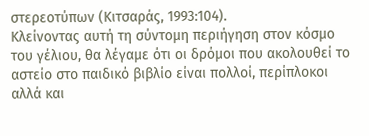στερεοτύπων (Κιτσαράς, 1993:104).
Κλείνοντας αυτή τη σύντομη περιήγηση στον κόσμο του γέλιου, θα λέγαμε ότι οι δρόμοι που ακολουθεί το αστείο στο παιδικό βιβλίο είναι πολλοί, περίπλοκοι αλλά και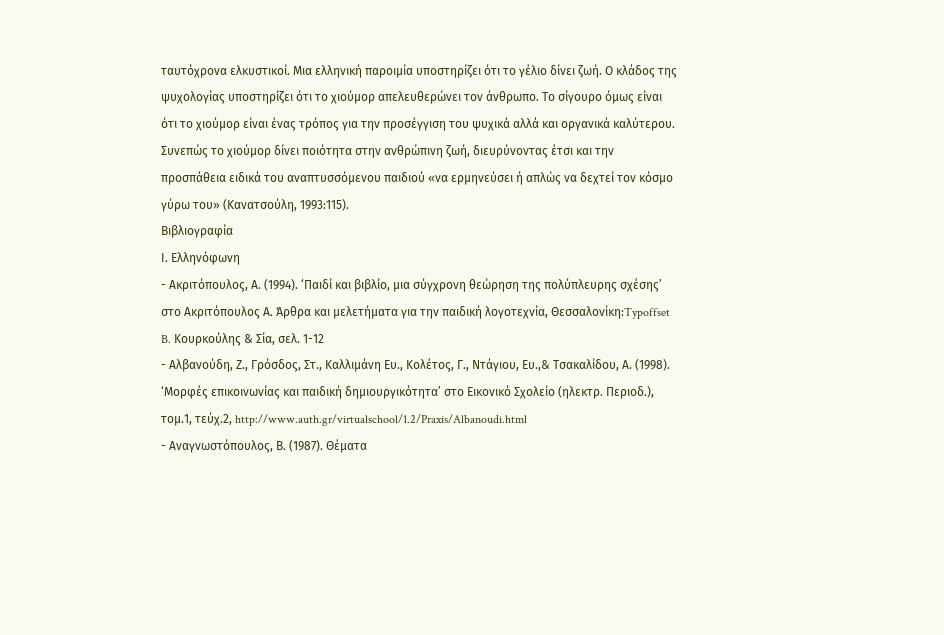ταυτόχρονα ελκυστικοί. Μια ελληνική παροιμία υποστηρίζει ότι το γέλιο δίνει ζωή. Ο κλάδος της ψυχολογίας υποστηρίζει ότι το χιούμορ απελευθερώνει τον άνθρωπο. Το σίγουρο όμως είναι ότι το χιούμορ είναι ένας τρόπος για την προσέγγιση του ψυχικά αλλά και οργανικά καλύτερου. Συνεπώς το χιούμορ δίνει ποιότητα στην ανθρώπινη ζωή, διευρύνοντας έτσι και την προσπάθεια ειδικά του αναπτυσσόμενου παιδιού «να ερμηνεύσει ή απλώς να δεχτεί τον κόσμο γύρω του» (Κανατσούλη, 1993:115).
Βιβλιογραφία
Ι. Ελληνόφωνη
- Ακριτόπουλος, Α. (1994). ‘Παιδί και βιβλίο, μια σύγχρονη θεώρηση της πολύπλευρης σχέσης’ στο Ακριτόπουλος Α. Άρθρα και μελετήματα για την παιδική λογοτεχνία, Θεσσαλονίκη:Typoffset B. Κουρκούλης & Σία, σελ. 1-12
- Αλβανούδη, Ζ., Γρόσδος, Στ., Καλλιμάνη Ευ., Κολέτος, Γ., Ντάγιου, Ευ.,& Τσακαλίδου, Α. (1998). ‘Μορφές επικοινωνίας και παιδική δημιουργικότητα’ στο Εικονικό Σχολείο (ηλεκτρ. Περιοδ.), τομ.1, τεύχ.2, http://www.auth.gr/virtualschool/1.2/Praxis/Albanoudi.html
- Αναγνωστόπουλος, Β. (1987). Θέματα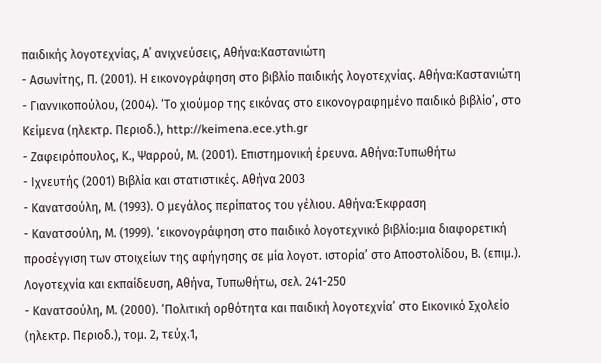παιδικής λογοτεχνίας, Α΄ ανιχνεύσεις, Αθήνα:Καστανιώτη
- Ασωνίτης, Π. (2001). Η εικονογράφηση στο βιβλίο παιδικής λογοτεχνίας. Αθήνα:Καστανιώτη
- Γιαννικοπούλου, (2004). ‘Το χιούμορ της εικόνας στο εικονογραφημένο παιδικό βιβλίο’, στο Κείμενα (ηλεκτρ. Περιοδ.), http://keimena.ece.yth.gr
- Ζαφειρόπουλος, Κ., Ψαρρού, Μ. (2001). Επιστημονική έρευνα. Αθήνα:Τυπωθήτω
- Ιχνευτής (2001) Βιβλία και στατιστικές. Αθήνα 2003
- Κανατσούλη, Μ. (1993). Ο μεγάλος περίπατος του γέλιου. Αθήνα:Έκφραση
- Κανατσούλη, Μ. (1999). ‘εικονογράφηση στο παιδικό λογοτεχνικό βιβλίο:μια διαφορετική προσέγγιση των στοιχείων της αφήγησης σε μία λογοτ. ιστορία’ στο Αποστολίδου, Β. (επιμ.). Λογοτεχνία και εκπαίδευση, Αθήνα, Τυπωθήτω, σελ. 241-250
- Κανατσούλη, Μ. (2000). ‘Πολιτική ορθότητα και παιδική λογοτεχνία’ στο Εικονικό Σχολείο (ηλεκτρ. Περιοδ.), τομ. 2, τεύχ.1,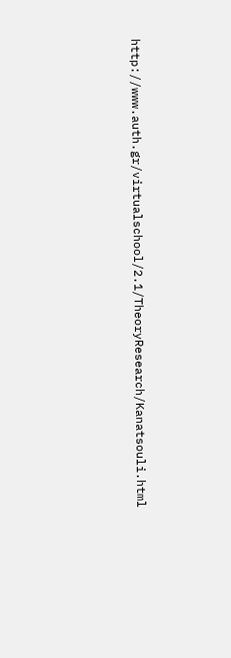http://www.auth.gr/virtualschool/2.1/TheoryResearch/Kanatsouli.html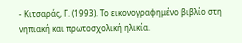- Κιτσαράς, Γ. (1993). Το εικονογραφημένο βιβλίο στη νηπιακή και πρωτοσχολική ηλικία.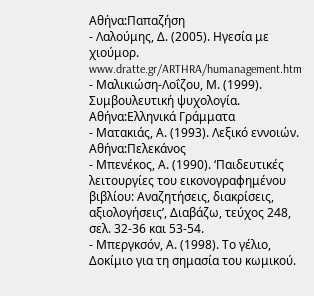Αθήνα:Παπαζήση
- Λαλούμης, Δ. (2005). Ηγεσία με χιούμορ. www.dratte.gr/ARTHRA/humanagement.htm
- Μαλικιώση-Λοΐζου, Μ. (1999). Συμβουλευτική ψυχολογία. Αθήνα:Ελληνικά Γράμματα
- Ματακιάς, Α. (1993). Λεξικό εννοιών. Αθήνα:Πελεκάνος
- Μπενέκος, Α. (1990). ‘Παιδευτικές λειτουργίες του εικονογραφημένου βιβλίου: Αναζητήσεις, διακρίσεις, αξιολογήσεις’, Διαβάζω, τεύχος 248, σελ. 32-36 και 53-54.
- Μπεργκσόν, Α. (1998). Το γέλιο, Δοκίμιο για τη σημασία του κωμικού.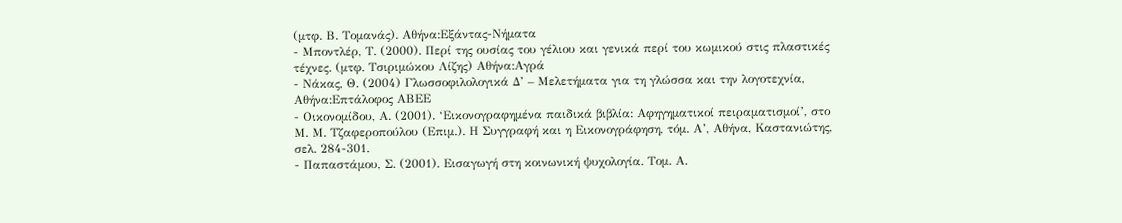(μτφ. Β. Τομανάς). Αθήνα:Εξάντας-Νήματα
- Μποντλέρ, Τ. (2000). Περί της ουσίας του γέλιου και γενικά περί του κωμικού στις πλαστικές τέχνες. (μτφ. Τσιριμώκου Λίζης) Αθήνα:Αγρά
- Νάκας, Θ. (2004) Γλωσσοφιλολογικά Δ’ – Μελετήματα για τη γλώσσα και την λογοτεχνία, Αθήνα:Επτάλοφος ΑΒΕΕ
- Οικονομίδου, Α. (2001). ‘Εικονογραφημένα παιδικά βιβλία: Αφηγηματικοί πειραματισμοί’, στο Μ. Μ. Τζαφεροπούλου (Επιμ.). Η Συγγραφή και η Εικονογράφηση, τόμ. Α’, Αθήνα, Καστανιώτης, σελ. 284-301.
- Παπαστάμου, Σ. (2001). Εισαγωγή στη κοινωνική ψυχολογία. Τομ. Α.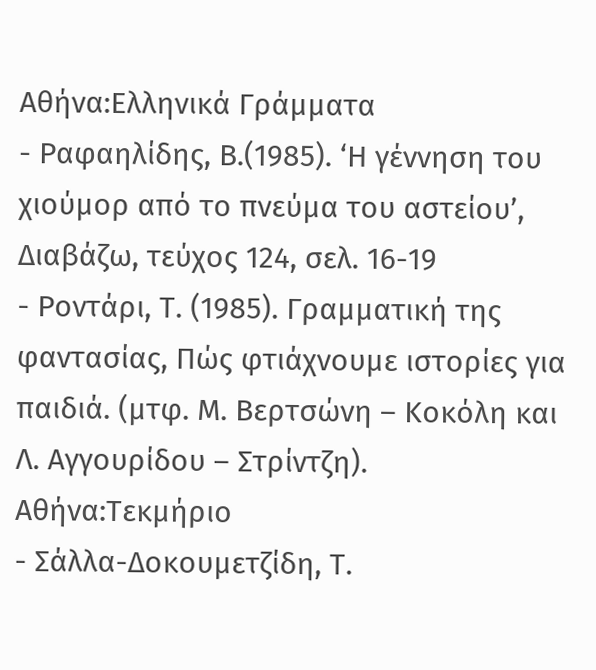Αθήνα:Ελληνικά Γράμματα
- Ραφαηλίδης, Β.(1985). ‘Η γέννηση του χιούμορ από το πνεύμα του αστείου’, Διαβάζω, τεύχος 124, σελ. 16-19
- Ροντάρι, Τ. (1985). Γραμματική της φαντασίας, Πώς φτιάχνουμε ιστορίες για παιδιά. (μτφ. Μ. Βερτσώνη – Κοκόλη και Λ. Αγγουρίδου – Στρίντζη). Αθήνα:Τεκμήριο
- Σάλλα-Δοκουμετζίδη, Τ.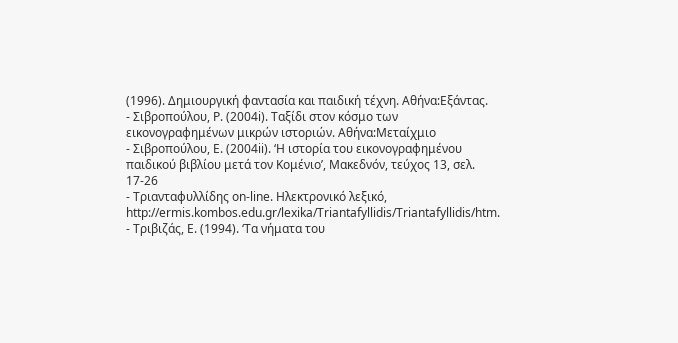(1996). Δημιουργική φαντασία και παιδική τέχνη. Αθήνα:Εξάντας.
- Σιβροπούλου, Ρ. (2004i). Ταξίδι στον κόσμο των εικονογραφημένων μικρών ιστοριών. Αθήνα:Μεταίχμιο
- Σιβροπούλου, Ε. (2004ii). ‘Η ιστορία του εικονογραφημένου παιδικού βιβλίου μετά τον Κομένιο’, Μακεδνόν, τεύχος 13, σελ. 17-26
- Τριανταφυλλίδης on-line. Ηλεκτρονικό λεξικό, http://ermis.kombos.edu.gr/lexika/Triantafyllidis/Triantafyllidis/htm.
- Τριβιζάς, Ε. (1994). ‘Τα νήματα του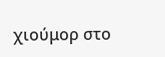χιούμορ στο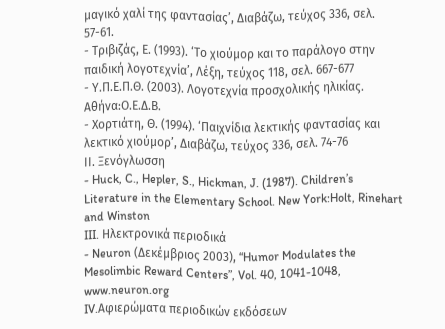μαγικό χαλί της φαντασίας’, Διαβάζω, τεύχος 336, σελ. 57-61.
- Τριβιζάς, Ε. (1993). ‘Το χιούμορ και το παράλογο στην παιδική λογοτεχνία’, Λέξη, τεύχος 118, σελ. 667-677
- Υ.Π.Ε.Π.Θ. (2003). Λογοτεχνία προσχολικής ηλικίας. Αθήνα:Ο.Ε.Δ.Β.
- Χορτιάτη, Θ. (1994). ‘Παιχνίδια λεκτικής φαντασίας και λεκτικό χιούμορ’, Διαβάζω, τεύχος 336, σελ. 74-76
ΙΙ. Ξενόγλωσση
- Huck, C., Hepler, S., Hickman, J. (1987). Children’s Literature in the Elementary School. New York:Holt, Rinehart and Winston
III. Ηλεκτρονικά περιοδικά
- Neuron (Δεκέμβριος 2003), “Humor Modulates the Mesolimbic Reward Centers”, Vol. 40, 1041-1048, www.neuron.org
IV.Αφιερώματα περιοδικών εκδόσεων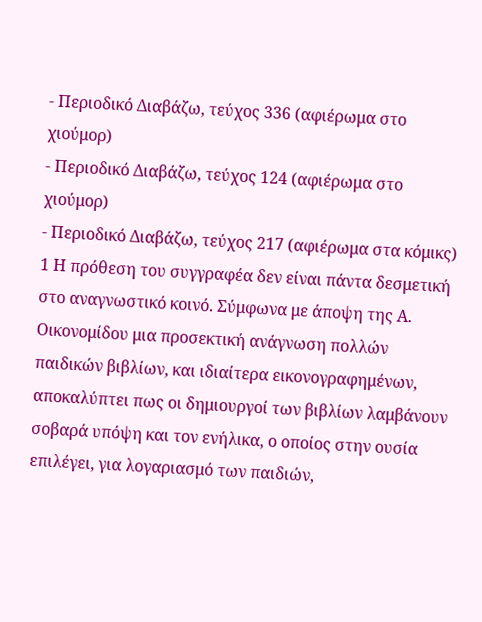- Περιοδικό Διαβάζω, τεύχος 336 (αφιέρωμα στο χιούμορ)
- Περιοδικό Διαβάζω, τεύχος 124 (αφιέρωμα στο χιούμορ)
- Περιοδικό Διαβάζω, τεύχος 217 (αφιέρωμα στα κόμικς)
1 Η πρόθεση του συγγραφέα δεν είναι πάντα δεσμετική στο αναγνωστικό κοινό. Σύμφωνα με άποψη της Α. Οικονομίδου μια προσεκτική ανάγνωση πολλών παιδικών βιβλίων, και ιδιαίτερα εικονογραφημένων, αποκαλύπτει πως οι δημιουργοί των βιβλίων λαμβάνουν σοβαρά υπόψη και τον ενήλικα, ο οποίος στην ουσία επιλέγει, για λογαριασμό των παιδιών,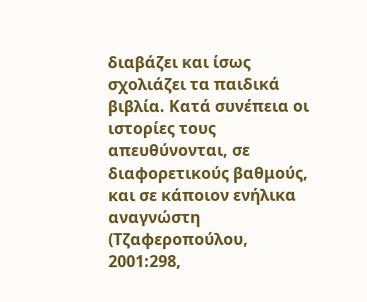διαβάζει και ίσως σχολιάζει τα παιδικά βιβλία. Κατά συνέπεια οι ιστορίες τους απευθύνονται, σε διαφορετικούς βαθμούς, και σε κάποιον ενήλικα αναγνώστη (Τζαφεροπούλου, 2001:298,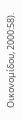Οικονομίδου, 2000:58).